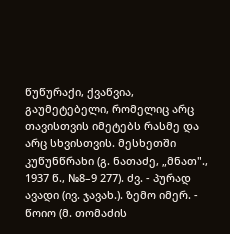წუწურაქი, ქვაწვია, გაუმეტებელი, რომელიც არც თავისთვის იმეტებს რასმე და არც სხვისთვის. მესხეთში კუწუნწრახი (გ. ნათაძე, „მნათ"., 1937 წ., №8–9 277). ძვ. - პურად ავადი (ივ. ჯავახ.). ზემო იმერ. - წოიო (მ. თომაძის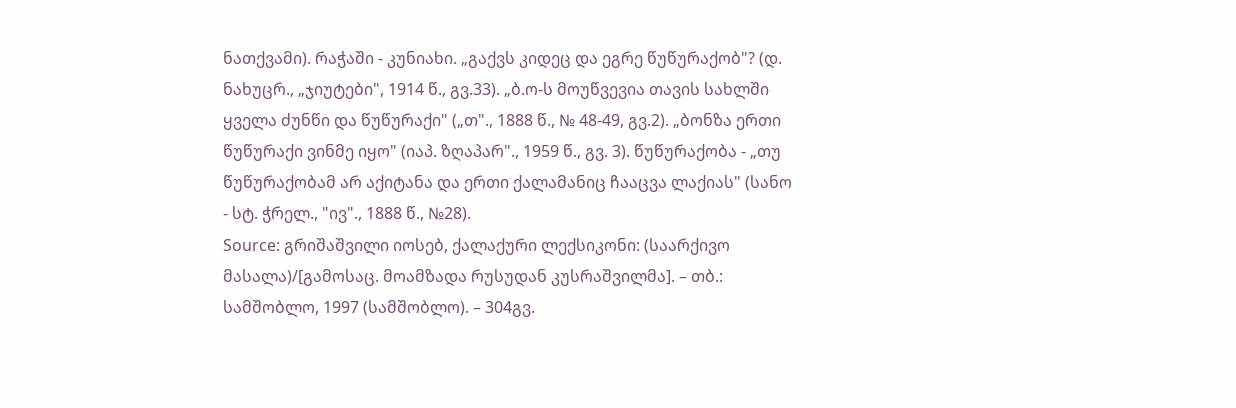ნათქვამი). რაჭაში - კუნიახი. „გაქვს კიდეც და ეგრე წუწურაქობ"? (დ. ნახუცრ., „ჯიუტები", 1914 წ., გვ.33). „ბ.ო-ს მოუწვევია თავის სახლში ყველა ძუნწი და წუწურაქი" („თ"., 1888 წ., № 48-49, გვ.2). „ბონზა ერთი წუწურაქი ვინმე იყო" (იაპ. ზღაპარ"., 1959 წ., გვ. 3). წუწურაქობა - „თუ წუწურაქობამ არ აქიტანა და ერთი ქალამანიც ჩააცვა ლაქიას" (სანო - სტ. ჭრელ., "ივ"., 1888 წ., №28).
Source: გრიშაშვილი იოსებ, ქალაქური ლექსიკონი: (საარქივო მასალა)/[გამოსაც. მოამზადა რუსუდან კუსრაშვილმა]. – თბ.: სამშობლო, 1997 (სამშობლო). – 304გვ.